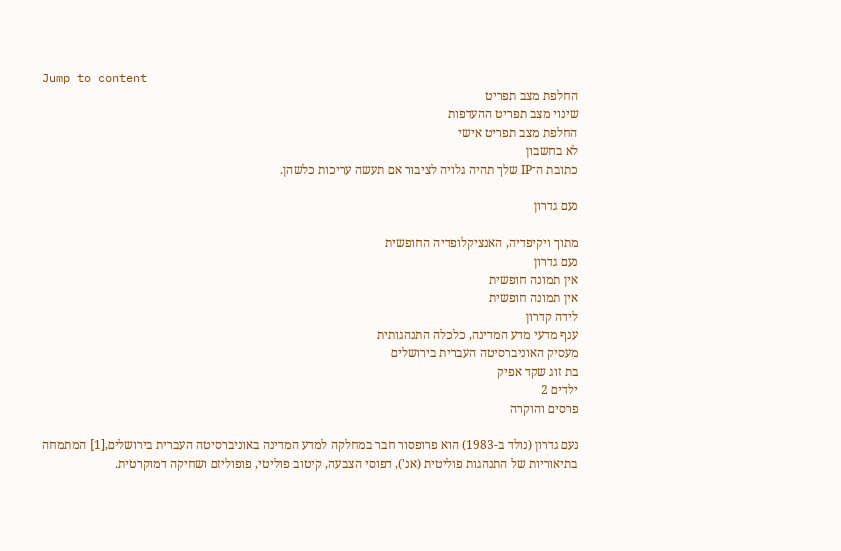Jump to content
החלפת מצב תפריט
שינוי מצב תפריט ההעדפות
החלפת מצב תפריט אישי
לא בחשבון
כתובת ה־IP שלך תהיה גלויה לציבור אם תעשה עריכות כלשהן.

נעם גדרון

מתוך ויקיפדיה, האנציקלופדיה החופשית
נעם גדרון
אין תמונה חופשית
אין תמונה חופשית
לידה קדרון
ענף מדעי מדע המדינה, כלכלה התנהגותית
מעסיק האוניברסיטה העברית בירושלים
בת זוג שקד אפיק
ילדים 2
פרסים והוקרה

נעם גדרון (נולד ב-1983) הוא פרופסור חבר במחלקה למדע המדינה באוניברסיטה העברית בירושלים,[1] המתמחה בתיאוריות של התנהגות פוליטית (אנ'), דפוסי הצבעה, קיטוב פוליטי, פופוליזם ושחיקה דמוקרטית.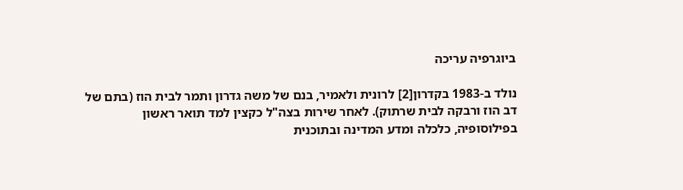ביוגרפיה עריכה

נולד ב-1983 בקדרון[2] לרונית ולאמיר, בנם של משה גדרון ותמר לבית הוז (בתם של דב הוז ורבקה לבית שרתוק). לאחר שירות בצה"ל כקצין למד תואר ראשון בפילוסופיה, כלכלה ומדע המדינה ובתוכנית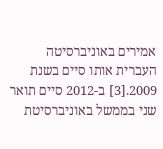אמירים באוניברסיטה העברית אותו סיים בשנת 2009.[3] ב-2012 סיים תואר שני בממשל באוניברסיטת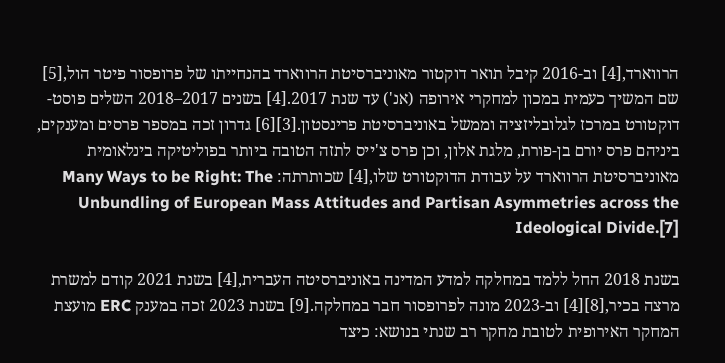הרווארד,[4] וב-2016 קיבל תואר דוקטור מאוניברסיטת הרווארד בהנחייתו של פרופסור פיטר הול,[5] שם המשיך כעמית במכון למחקרי אירופה (אנ') עד שנת 2017.[4] בשנים 2017–2018 השלים פוסט-דוקטורט במרכז לגלובליזציה וממשל באוניברסיטת פרינסטון.[3][6] גדרון זכה במספר פרסים ומענקים, ביניהם פרס יורם בן-פורת, מלגת אלון, וכן פרס צ'ייס לתזה הטובה ביותר בפוליטיקה בינלאומית מאוניברסיטת הרווארד על עבודת הדוקטורט שלו,[4] שכותרתה: Many Ways to be Right: The Unbundling of European Mass Attitudes and Partisan Asymmetries across the Ideological Divide.[7]

בשנת 2018 החל ללמד במחלקה למדע המדינה באוניברסיטה העברית,[4] בשנת 2021 קודם למשרת מרצה בכיר,[8][4] וב-2023 מונה לפרופסור חבר במחלקה.[9] בשנת 2023 זכה במענק ERC מועצת המחקר האירופית לטובת מחקר רב שנתי בנושא: כיצד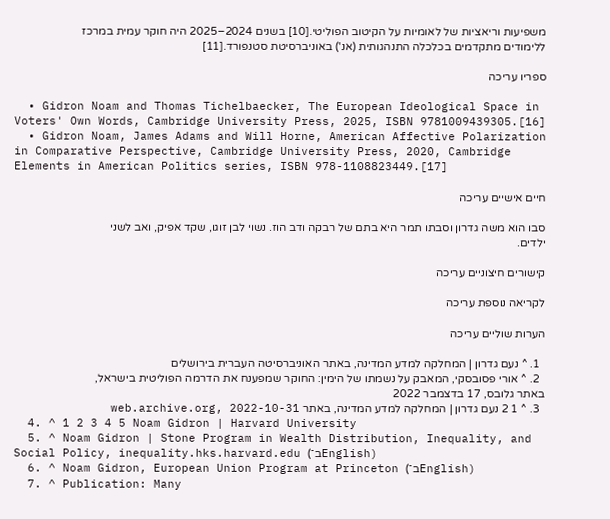משפיעות וריאציות של לאומיות על הקיטוב הפוליטי.[10] בשנים 2024–2025 היה חוקר עמית במרכז ללימודים מתקדמים בכלכלה התנהגותית (אנ') באוניברסיטת סטנפורד.[11]

ספריו עריכה

  • Gidron Noam and Thomas Tichelbaecker, The European Ideological Space in Voters' Own Words, Cambridge University Press, 2025, ISBN 9781009439305.[16]
  • Gidron Noam, James Adams and Will Horne, American Affective Polarization in Comparative Perspective, Cambridge University Press, 2020, Cambridge Elements in American Politics series, ISBN 978-1108823449.[17]

חיים אישיים עריכה

סבו הוא משה גדרון וסבתו תמר היא בתם של רבקה ודב הוז. נשוי לבן זוגו, שקד אפיק, ואב לשני ילדים.

קישורים חיצוניים עריכה

לקריאה נוספת עריכה

הערות שוליים עריכה

  1. ^ נעם גדרון | המחלקה למדע המדינה, באתר האוניברסיטה העברית בירושלים
  2. ^ אורי פסובסקי, המאבק על נשמתו של הימין: החוקר שמפענח את הדרמה הפוליטית בישראל, באתר גלובס, 17 בדצמבר 2022
  3. ^ 1 2 נעם גדרון | המחלקה למדע המדינה, באתר web.archive.org, 2022-10-31
  4. ^ 1 2 3 4 5 Noam Gidron | Harvard University
  5. ^ Noam Gidron | Stone Program in Wealth Distribution, Inequality, and Social Policy, inequality.hks.harvard.edu (ב־English)
  6. ^ Noam Gidron, European Union Program at Princeton (ב־English)
  7. ^ Publication: Many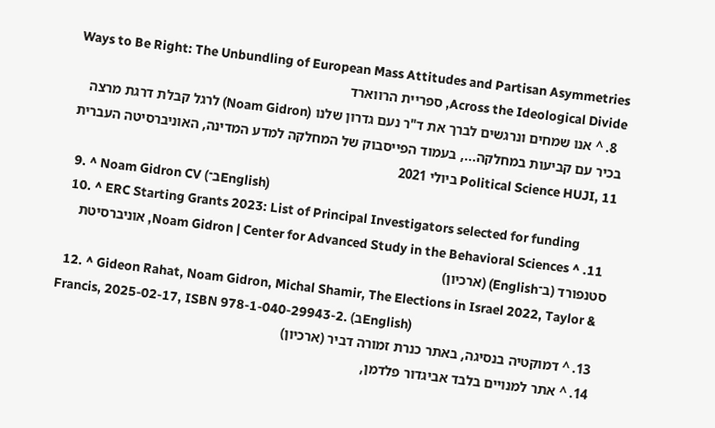Ways to Be Right: The Unbundling of European Mass Attitudes and Partisan Asymmetries Across the Ideological Divide, ספריית הרווארד
  8. ^ אנו שמחים ונרגשים לברך את ד"ר נעם גדרון שלנו (Noam Gidron) לרגל קבלת דרגת מרצה בכיר עם קביעות במחלקה..., בעמוד הפייסבוק של המחלקה למדע המדינה, האוניברסיטה העברית Political Science HUJI, 11 ביולי 2021
  9. ^ Noam Gidron CV (ב־English)
  10. ^ ERC Starting Grants 2023: List of Principal Investigators selected for funding
  11. ^ Noam Gidron | Center for Advanced Study in the Behavioral Sciences, אוניברסיטת סטנפורד (ב־English) (ארכיון)
  12. ^ Gideon Rahat, Noam Gidron, Michal Shamir, The Elections in Israel 2022, Taylor & Francis, 2025-02-17, ISBN 978-1-040-29943-2. (בEnglish)
  13. ^ דמוקטיה בנסיגה, באתר כנרת זמורה דביר (ארכיון)
  14. ^ אתר למנויים בלבד אביגדור פלדמן,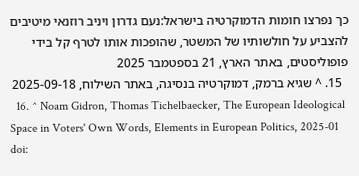כך נפרצו חומות הדמוקרטיה בישראל:נעם גדרון ויניב רוזנאי מיטיבים להצביע על חולשותיו של המשטר, שהופכות אותו לטרף קל בידי פופוליסטים, באתר הארץ, 21 בספטמבר 2025
  15. ^ שגיא ברמק, דמוקרטיה בנסיגה, באתר השילוח, 2025-09-18
  16. ^ Noam Gidron, Thomas Tichelbaecker, The European Ideological Space in Voters' Own Words, Elements in European Politics, 2025-01 doi: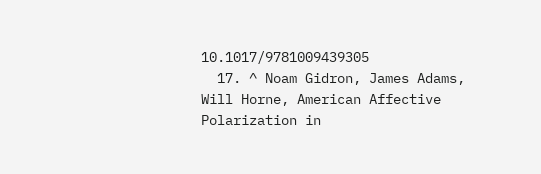10.1017/9781009439305
  17. ^ Noam Gidron, James Adams, Will Horne, American Affective Polarization in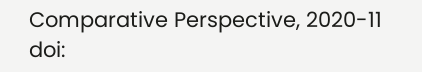Comparative Perspective, 2020-11 doi: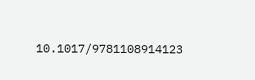10.1017/9781108914123